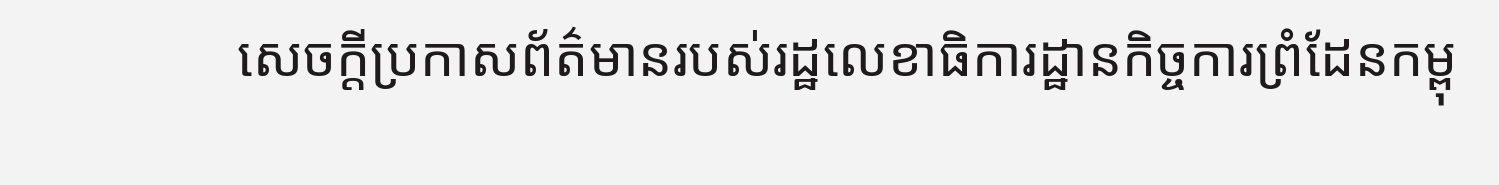សេចក្តីប្រកាសព័ត៌មានរបស់រដ្ឋលេខាធិការដ្ឋានកិច្ចការព្រំដែនកម្ពុ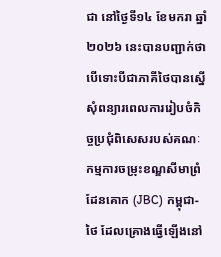ជា នៅថ្ងៃទី១៤ ខែមករា ឆ្នាំ២០២៦ នេះបានបញ្ជាក់ថា បើទោះបីជាភាគីថៃបានស្នើសុំពន្យារពេលការរៀបចំកិច្ចប្រជុំពិសេសរបស់គណៈកម្មការចម្រុះខណ្ឌសីមាព្រំដែនគោក (JBC) កម្ពុជា-ថៃ ដែលគ្រោងធ្វើឡើងនៅ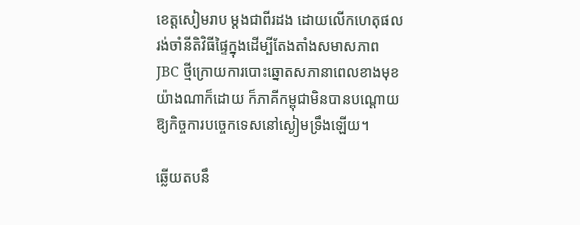ខេត្តសៀមរាប ម្ដងជាពីរដង ដោយលើកហេតុផលរង់ចាំនីតិវិធីផ្ទៃក្នុងដើម្បីតែងតាំងសមាសភាព JBC ថ្មីក្រោយការបោះឆ្នោតសភានាពេលខាងមុខយ៉ាងណាក៏ដោយ ក៏ភាគីកម្ពុជាមិនបានបណ្តោយឱ្យកិច្ចការបច្ចេកទេសនៅស្ងៀមទ្រឹងឡើយ។

ឆ្លើយតបនឹ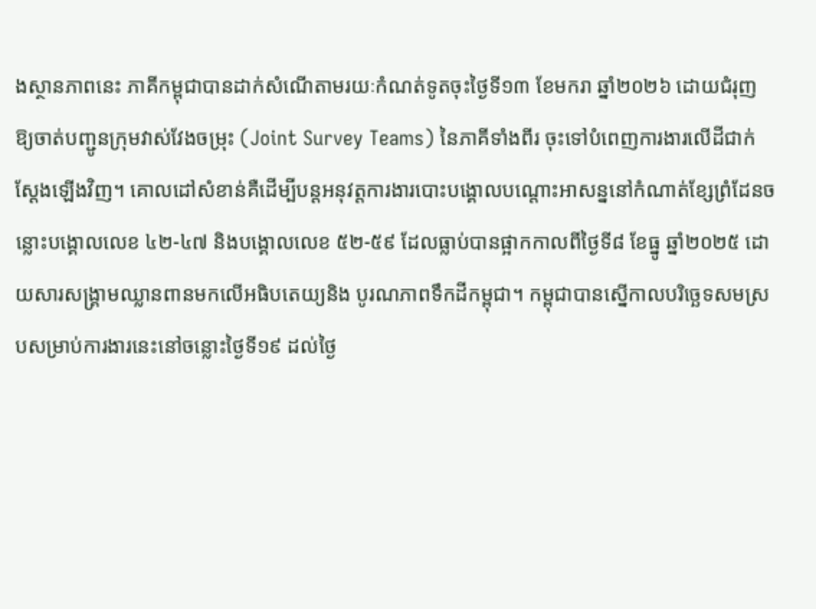ងស្ថានភាពនេះ ភាគីកម្ពុជាបានដាក់សំណើតាមរយៈកំណត់ទូតចុះថ្ងៃទី១៣ ខែមករា ឆ្នាំ២០២៦ ដោយជំរុញឱ្យចាត់បញ្ជូនក្រុមវាស់វែងចម្រុះ (Joint Survey Teams) នៃភាគីទាំងពីរ ចុះទៅបំពេញការងារលើដីជាក់ស្តែងឡើងវិញ។ គោលដៅសំខាន់គឺដើម្បីបន្តអនុវត្តការងារបោះបង្គោលបណ្តោះអាសន្ននៅកំណាត់ខ្សែព្រំដែនចន្លោះបង្គោលលេខ ៤២-៤៧ និងបង្គោលលេខ ៥២-៥៩ ដែលធ្លាប់បានផ្អាកកាលពីថ្ងៃទី៨ ខែធ្នូ ឆ្នាំ២០២៥ ដោយសារសង្រ្គាមឈ្លានពានមកលើអធិបតេយ្យនិង បូរណភាពទឹកដីកម្ពុជា។ កម្ពុជាបានស្នើកាលបរិច្ឆេទសមស្របសម្រាប់ការងារនេះនៅចន្លោះថ្ងៃទី១៩ ដល់ថ្ងៃ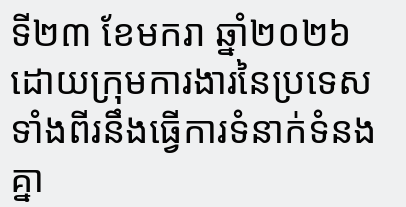ទី២៣ ខែមករា ឆ្នាំ២០២៦ ដោយក្រុមការងារនៃប្រទេសទាំងពីរនឹងធ្វើការទំនាក់ទំនងគ្នា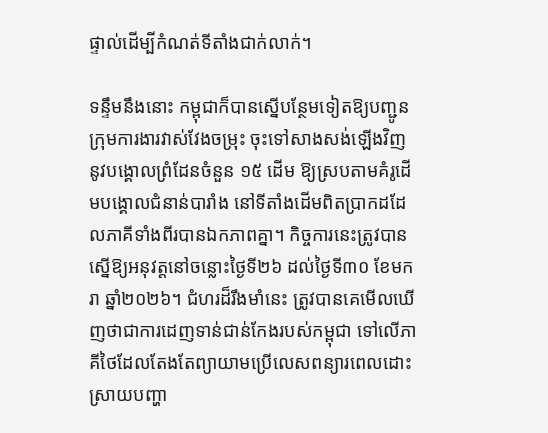ផ្ទាល់ដើម្បីកំណត់ទីតាំងជាក់លាក់។

ទន្ទឹមនឹងនោះ កម្ពុជាក៏បានស្នើបន្ថែមទៀតឱ្យបញ្ជូនក្រុមការងារវាស់វែងចម្រុះ ចុះទៅសាងសង់ឡើងវិញនូវបង្គោលព្រំដែនចំនួន ១៥ ដើម ឱ្យស្របតាមគំរូដើមបង្គោលជំនាន់បារាំង នៅទីតាំងដើមពិតប្រាកដដែលភាគីទាំងពីរបានឯកភាពគ្នា។ កិច្ចការនេះត្រូវបានស្នើឱ្យអនុវត្តនៅចន្លោះថ្ងៃទី២៦ ដល់ថ្ងៃទី៣០ ខែមករា ឆ្នាំ២០២៦។ ជំហរដ៏រឹងមាំនេះ ត្រូវបានគេមើលឃើញថាជាការដេញទាន់ជាន់កែងរបស់កម្ពុជា ទៅលើភាគីថៃដែលតែងតែព្យាយាមប្រើលេសពន្យារពេលដោះស្រាយបញ្ហា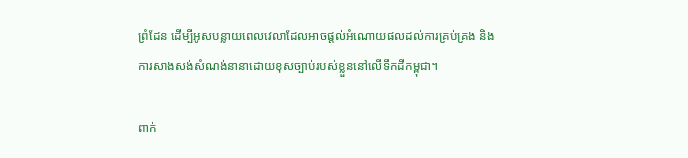ព្រំដែន ដើម្បីអូសបន្លាយពេលវេលាដែលអាចផ្ដល់អំណោយផលដល់ការគ្រប់គ្រង និងការសាងសង់សំណង់នានាដោយខុសច្បាប់របស់ខ្លួននៅលើទឹកដីកម្ពុជា។

ពាក់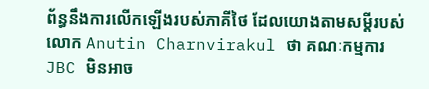ព័ន្ធនឹងការលើកឡើងរបស់ភាគីថៃ ដែលយោងតាមសម្តីរបស់លោក Anutin Charnvirakul ថា គណៈកម្មការ JBC មិនអាច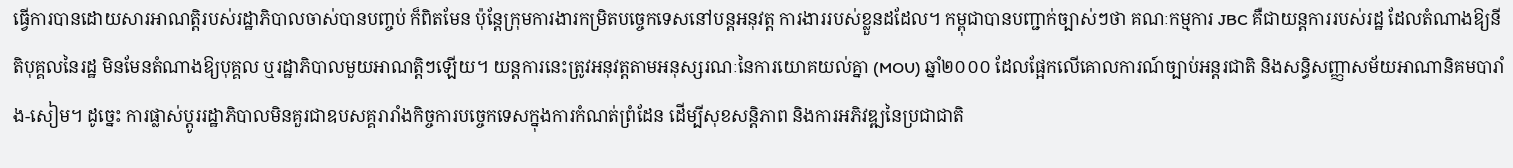ធ្វើការបានដោយសារអាណត្តិរបស់រដ្ឋាភិបាលចាស់បានបញ្ចប់ ក៏ពិតមែន ប៉ុន្តែក្រុមការងារកម្រិតបច្ចេកទេសនៅបន្តអនុវត្ត ការងាររបស់ខ្លួនដដែល។ កម្ពុជាបានបញ្ជាក់ច្បាស់ៗថា គណៈកម្មការ JBC គឺជាយន្តការរបស់រដ្ឋ ដែលតំណាងឱ្យនីតិបុគ្គលនៃរដ្ឋ មិនមែនតំណាងឱ្យបុគ្គល ឬរដ្ឋាភិបាលមួយអាណត្តិៗឡើយ។ យន្តការនេះត្រូវអនុវត្តតាមអនុស្សរណៈនៃការយោគយល់គ្នា (MOU) ឆ្នាំ២០០០ ដែលផ្អែកលើគោលការណ៍ច្បាប់អន្តរជាតិ និងសន្ធិសញ្ញាសម័យអាណានិគមបារាំង-សៀម។ ដូច្នេះ ការផ្លាស់ប្តូររដ្ឋាភិបាលមិនគួរជាឧបសគ្គរារាំងកិច្ចការបច្ចេកទេសក្នុងការកំណត់ព្រំដែន ដើម្បីសុខសន្តិភាព និងការអភិវឌ្ឍនៃប្រជាជាតិ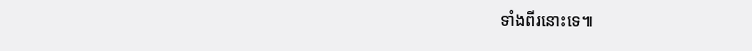ទាំងពីរនោះទេ៕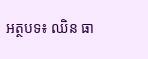អត្ថបទ៖ ឈិន ធា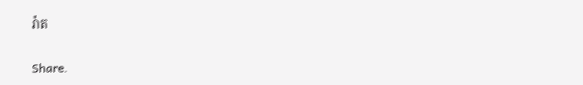រ៉ាត

Share.